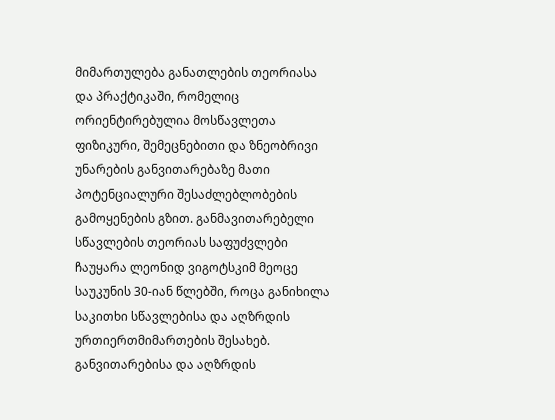მიმართულება განათლების თეორიასა და პრაქტიკაში, რომელიც ორიენტირებულია მოსწავლეთა ფიზიკური, შემეცნებითი და ზნეობრივი უნარების განვითარებაზე მათი პოტენციალური შესაძლებლობების გამოყენების გზით. განმავითარებელი სწავლების თეორიას საფუძვლები ჩაუყარა ლეონიდ ვიგოტსკიმ მეოცე საუკუნის 30-იან წლებში, როცა განიხილა საკითხი სწავლებისა და აღზრდის ურთიერთმიმართების შესახებ. განვითარებისა და აღზრდის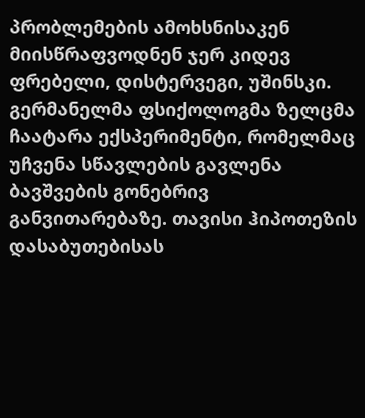პრობლემების ამოხსნისაკენ მიისწრაფვოდნენ ჯერ კიდევ ფრებელი, დისტერვეგი, უშინსკი. გერმანელმა ფსიქოლოგმა ზელცმა ჩაატარა ექსპერიმენტი, რომელმაც უჩვენა სწავლების გავლენა ბავშვების გონებრივ განვითარებაზე. თავისი ჰიპოთეზის დასაბუთებისას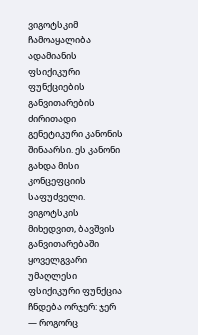ვიგოტსკიმ ჩამოაყალიბა ადამიანის ფსიქიკური ფუნქციების განვითარების ძირითადი გენეტიკური კანონის შინაარსი. ეს კანონი გახდა მისი კონცეფციის საფუძველი. ვიგოტსკის მიხედვით, ბავშვის განვითარებაში ყოველგვარი უმაღლესი ფსიქიკური ფუნქცია ჩნდება ორჯერ: ჯერ — როგორც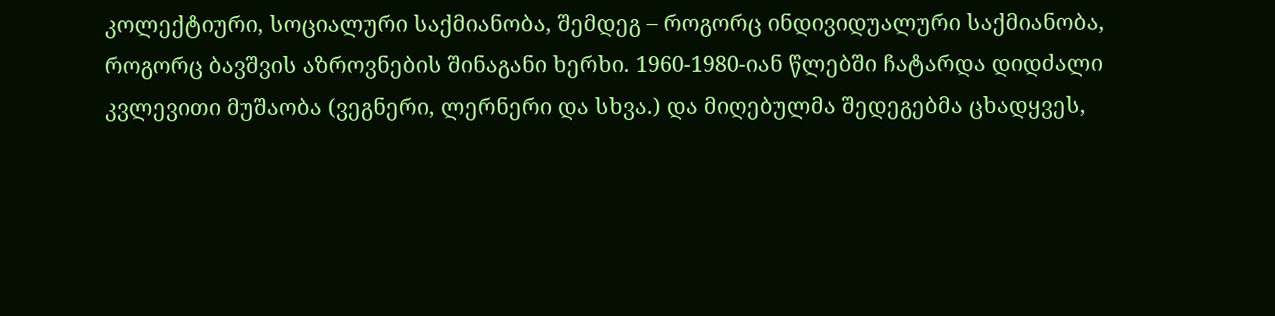კოლექტიური, სოციალური საქმიანობა, შემდეგ – როგორც ინდივიდუალური საქმიანობა, როგორც ბავშვის აზროვნების შინაგანი ხერხი. 1960-1980-იან წლებში ჩატარდა დიდძალი კვლევითი მუშაობა (ვეგნერი, ლერნერი და სხვა.) და მიღებულმა შედეგებმა ცხადყვეს,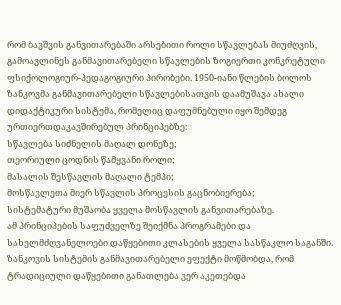რომ ბავშვის განვითარებაში არსებითი როლი სწავლებას მიუძღვის, გამოავლინეს განმავითარებელი სწავლების ზოგიერთი კონკრეტული ფსიქოლოგიურ-პედაგოგიური პირობები. 1950-იანი წლების ბოლოს ზანკოვმა განმავითარებელი სწავლებისათვის დაამუშავა ახალი დიდაქტიკური სისტემა, რომელიც დაფუმნებული იყო შემდეგ ურთიერთდაკავშირებულ პრინციპებზე:
სწავლება სიძნელის მაღალ დონეზე;
თეორიული ცოდნის წამყვანი როლი;
მასალის შესწავლის მაღალი ტემპი;
მოსწავლეთა მიერ სწავლის პროცესის გაცნობიერება;
სისტემატური მუშაობა ყველა მოსწავლის განვითარებაზე.
ამ პრინციპების საფუძველზე შეიქმნა პროგრამები და სახელმძღვანელოები დაწყებითი კლასების ყველა სასწაკლო საგანში. ზანკოვის სისტემის განმავითარებელი ეფექტი მოწმობდა, რომ ტრადიციული დაწყებითი განათლება ვერ აკეთებდა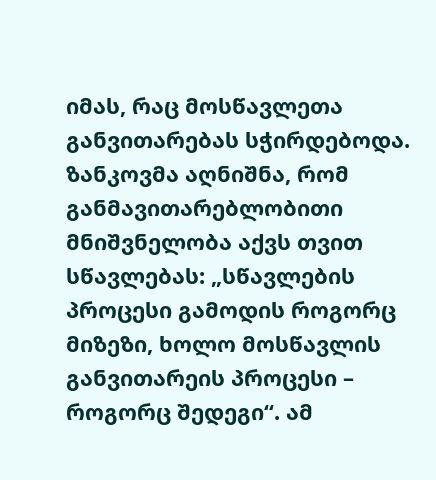იმას, რაც მოსწავლეთა განვითარებას სჭირდებოდა. ზანკოვმა აღნიშნა, რომ განმავითარებლობითი მნიშვნელობა აქვს თვით სწავლებას: „სწავლების პროცესი გამოდის როგორც მიზეზი, ხოლო მოსწავლის განვითარეის პროცესი – როგორც შედეგი“. ამ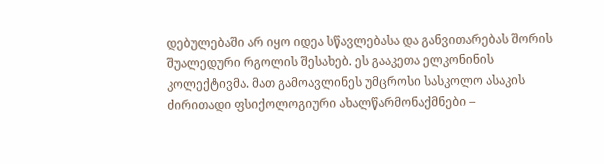დებულებაში არ იყო იდეა სწავლებასა და განვითარებას შორის შუალედური რგოლის შესახებ. ეს გააკეთა ელკონინის კოლექტივმა. მათ გამოავლინეს უმცროსი სასკოლო ასაკის ძირითადი ფსიქოლოგიური ახალწარმონაქმნები –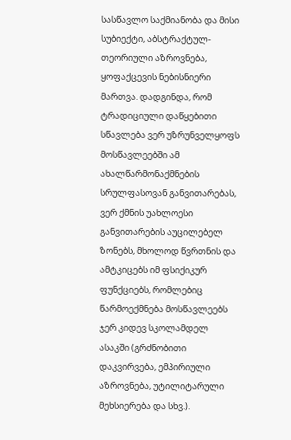სასწავლო საქმიანობა და მისი სუბიექტი, აბსტრაქტულ-თეორიული აზროვნება, ყოფაქცევის ნებისნიერი მართვა. დადგინდა, რომ ტრადიციული დაწყებითი სწავლება ვერ უზრუნველყოფს მოსწავლეებში ამ ახალწარმონაქმნების სრულფასოვან განვითარებას, ვერ ქმნის უახლოესი განვითარების აუცილებელ ზონებს, მხოლოდ წვრთნის და ამტკიცებს იმ ფსიქიკურ ფუნქციებს, რომლებიც წარმოექმნება მოსწავლეებს ჯერ კიდევ სკოლამდელ ასაკში (გრძნობითი დაკვირვება, ემპირიული აზროვნება, უტილიტარული მეხსიერება და სხვ.).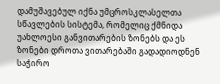დამუშავებულ იქნა უმცროსკლასელთა სწავლების სისტემა, რომელიც ქმნიდა უახლოესი განვითარების ზონებს და ეს ზონები დროთა ვითარებაში გადადიოდნენ საჭირო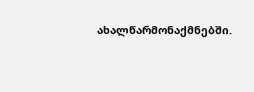ახალწარმონაქმნებში.